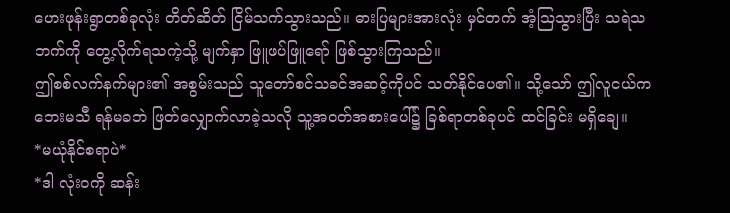ဟေးဖုန်းရွာတစ်ခုလုံး တိတ်ဆိတ် ငြိမ်သက်သွားသည်။ ဓားပြများအားလုံး မှင်တက် အံ့ဩသွားပြီး သရဲသဘက်ကို တွေ့လိုက်ရသကဲ့သို့ မျက်နှာ ဖြူဖပ်ဖြူရော် ဖြစ်သွားကြသည်။
ဤစစ်လက်နက်များ၏ အစွမ်းသည် သူတော်စင်သခင်အဆင့်ကိုပင် သတ်နိုင်ပေ၏။ သို့သော် ဤလူငယ်က ဘေးမသီ ရန်မခဘဲ ဖြတ်လျှောက်လာခဲ့သလို သူ့အဝတ်အစားပေါ်၌ ခြစ်ရာတစ်ခုပင် ထင်ခြင်း မရှိချေ။
*မယုံနိုင်စရာပဲ*
*ဒါ လုံးဝကို ဆန်း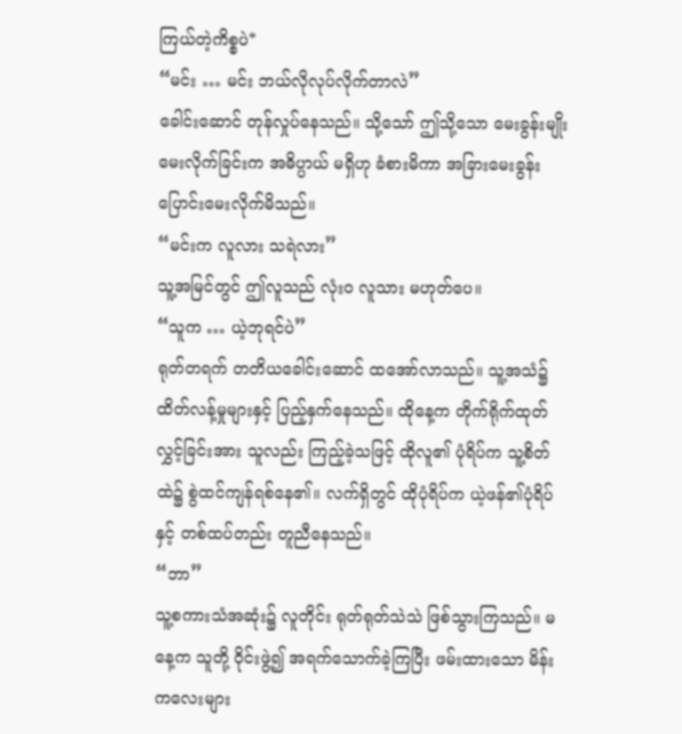ကြယ်တဲ့ကိစ္စပဲ*
“မင်း … မင်း ဘယ်လိုလုပ်လိုက်တာလဲ”
ခေါင်းဆောင် တုန်လှုပ်နေသည်။ သို့သော် ဤသို့သော မေးခွန်းမျိုး မေးလိုက်ခြင်းက အဓိပ္ပာယ် မရှိဟု ခံစားမိကာ အခြားမေးခွန်း ပြောင်းမေးလိုက်မိသည်။
“မင်းက လူလား သရဲလား”
သူ့အမြင်တွင် ဤလူသည် လုံးဝ လူသား မဟုတ်ပေ။
“သူက … ယဲ့ဘုရင်ပဲ”
ရုတ်တရက် တတိယခေါင်းဆောင် ထအော်လာသည်။ သူ့အသံ၌ ထိတ်လန့်မှုများနှင့် ပြည့်နှက်နေသည်။ ထိုနေ့က တိုက်ရိုက်ထုတ်လွှင့်ခြင်းအား သူလည်း ကြည့်ခဲ့သဖြင့် ထိုလူ၏ ပုံရိပ်က သူ့စိတ်ထဲ၌ စွဲထင်ကျန်ရစ်နေ၏။ လက်ရှိတွင် ထိုပုံရိပ်က ယဲ့ဖန်၏ပုံရိပ်နှင့် တစ်ထပ်တည်း တူညီနေသည်။
“ဘာ”
သူ့စကားသံအဆုံး၌ လူတိုင်း ရုတ်ရုတ်သဲသဲ ဖြစ်သွားကြသည်။ မနေ့က သူတို့ ဝိုင်းဖွဲ့၍ အရက်သောက်ခဲ့ကြပြီး ဖမ်းထားသော မိန်းကလေးများ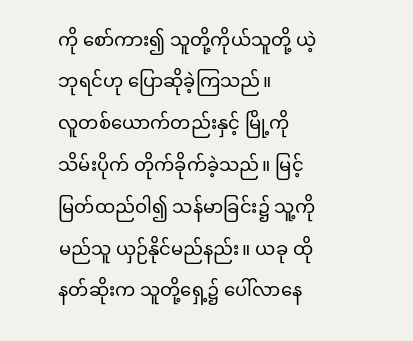ကို စော်ကား၍ သူတို့ကိုယ်သူတို့ ယဲ့ဘုရင်ဟု ပြောဆိုခဲ့ကြသည်။
လူတစ်ယောက်တည်းနှင့် မြို့ကို သိမ်းပိုက် တိုက်ခိုက်ခဲ့သည်။ မြင့်မြတ်ထည်ဝါ၍ သန်မာခြင်း၌ သူ့ကို မည်သူ ယှဉ်နိုင်မည်နည်း။ ယခု ထိုနတ်ဆိုးက သူတို့ရှေ့၌ ပေါ်လာနေ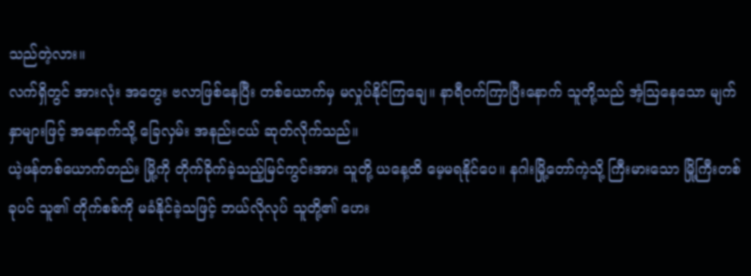သည်တဲ့လား။
လက်ရှိတွင် အားလုံး အတွေး ဗလာဖြစ်နေပြီး တစ်ယောက်မှ မလှုပ်နိုင်ကြချေ။ နာရီဝက်ကြာပြီးနောက် သူတို့သည် အံ့ဩနေသော မျက်နှာများဖြင့် အနောက်သို့ ခြေလှမ်း အနည်းငယ် ဆုတ်လိုက်သည်။
ယဲ့ဖန်တစ်ယောက်တည်း မြို့ကို တိုက်ခိုက်ခဲ့သည့်မြင်ကွင်းအား သူတို့ ယနေ့ထိ မေ့မရနိုင်ပေ။ နဂါးမြို့တော်ကဲ့သို့ ကြီးမားသော မြို့ကြီးတစ်ခုပင် သူ၏ တိုက်စစ်ကို မခံနိုင်ခဲ့သဖြင့် ဘယ်လိုလုပ် သူတို့၏ ဟေး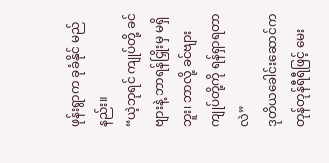ဖုန်းရွာက ခုခံနိုင် မည်နည်း။
“ယဲ့ဘုရင် ကျုပ်တို့ ခင်ဗျားနဲ့ ဘာရန်ငြှိုးမှ မရှိဘူး၊ ဘာလို့ ခင်ဗျား ကျုပ်တို့ကို ရန်ရှာရတာလဲ”
ဒုတိယခေါင်းဆောင်က တုန်တုန်ရီရီဖြင့် မေး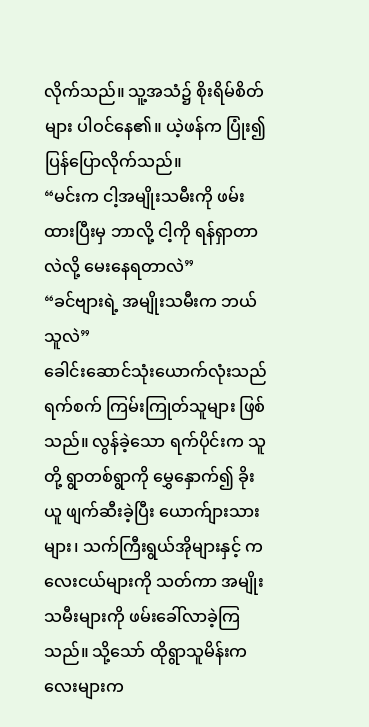လိုက်သည်။ သူ့အသံ၌ စိုးရိမ်စိတ်များ ပါဝင်နေ၏။ ယဲ့ဖန်က ပြုံး၍ ပြန်ပြောလိုက်သည်။
“မင်းက ငါ့အမျိုးသမီးကို ဖမ်းထားပြီးမှ ဘာလို့ ငါ့ကို ရန်ရှာတာလဲလို့ မေးနေရတာလဲ”
“ခင်ဗျားရဲ့ အမျိုးသမီးက ဘယ်သူလဲ”
ခေါင်းဆောင်သုံးယောက်လုံးသည် ရက်စက် ကြမ်းကြုတ်သူများ ဖြစ်သည်။ လွန်ခဲ့သော ရက်ပိုင်းက သူတို့ ရွာတစ်ရွာကို မွှေနှောက်၍ ခိုးယူ ဖျက်ဆီးခဲ့ပြီး ယောက်ျားသားများ၊ သက်ကြီးရွယ်အိုများနှင့် ကလေးငယ်များကို သတ်ကာ အမျိုးသမီးများကို ဖမ်းခေါ်လာခဲ့ကြသည်။ သို့သော် ထိုရွာသူမိန်းကလေးများက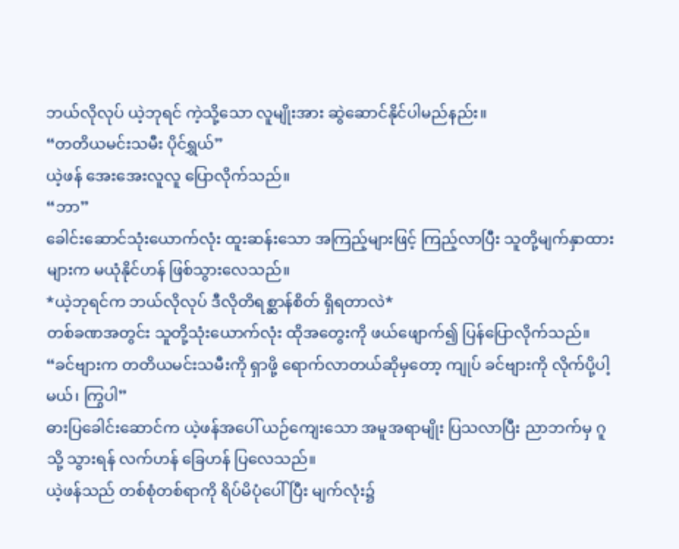ဘယ်လိုလုပ် ယဲ့ဘုရင် ကဲ့သို့သော လူမျိုးအား ဆွဲဆောင်နိုင်ပါမည်နည်း။
“တတိယမင်းသမီး ပိုင်ရွှယ်”
ယဲ့ဖန် အေးအေးလူလူ ပြောလိုက်သည်။
“ဘာ”
ခေါင်းဆောင်သုံးယောက်လုံး ထူးဆန်းသော အကြည့်များဖြင့် ကြည့်လာပြီး သူတို့မျက်နှာထားများက မယုံနိုင်ဟန် ဖြစ်သွားလေသည်။
*ယဲ့ဘုရင်က ဘယ်လိုလုပ် ဒီလိုတိရစ္ဆာန်စိတ် ရှိရတာလဲ*
တစ်ခဏအတွင်း သူတို့သုံးယောက်လုံး ထိုအတွေးကို ဖယ်ဖျောက်၍ ပြန်ပြောလိုက်သည်။
“ခင်ဗျားက တတိယမင်းသမီးကို ရှာဖို့ ရောက်လာတယ်ဆိုမှတော့ ကျုပ် ခင်ဗျားကို လိုက်ပို့ပါ့မယ်၊ ကြွပါ”
ဓားပြခေါင်းဆောင်က ယဲ့ဖန်အပေါ် ယဉ်ကျေးသော အမူအရာမျိုး ပြသလာပြီး ညာဘက်မှ ဂူသို့ သွားရန် လက်ဟန် ခြေဟန် ပြလေသည်။
ယဲ့ဖန်သည် တစ်စုံတစ်ရာကို ရိပ်မိပုံပေါ်ပြီး မျက်လုံး၌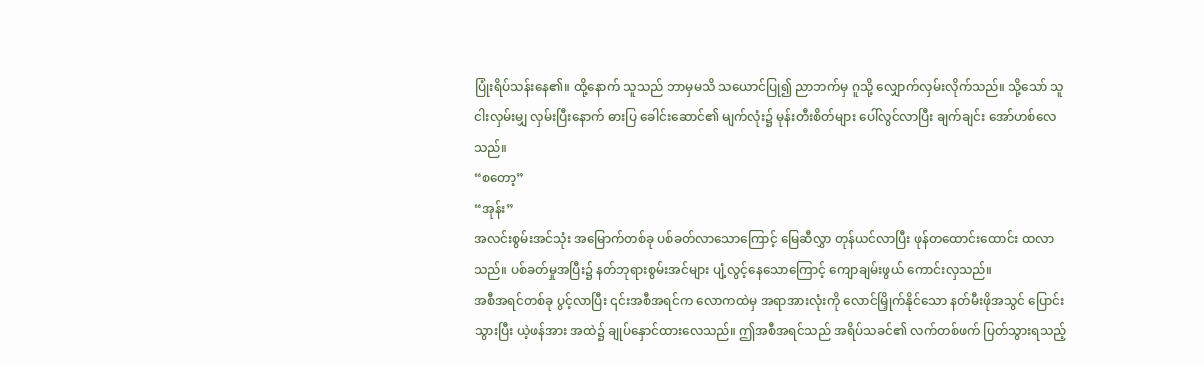ပြုံးရိပ်သန်းနေ၏။ ထို့နောက် သူသည် ဘာမှမသိ သယောင်ပြု၍ ညာဘက်မှ ဂူသို့ လျှောက်လှမ်းလိုက်သည်။ သို့သော် သူ ငါးလှမ်းမျှ လှမ်းပြီးနောက် ဓားပြ ခေါင်းဆောင်၏ မျက်လုံး၌ မုန်းတီးစိတ်များ ပေါ်လွင်လာပြီး ချက်ချင်း အော်ဟစ်လေသည်။
“စတော့”
“အုန်း”
အလင်းစွမ်းအင်သုံး အမြောက်တစ်ခု ပစ်ခတ်လာသောကြောင့် မြေဆီလွှာ တုန်ယင်လာပြီး ဖုန်တထောင်းထောင်း ထလာသည်။ ပစ်ခတ်မှုအပြီး၌ နတ်ဘုရားစွမ်းအင်များ ပျံ့လွင့်နေသောကြောင့် ကျောချမ်းဖွယ် ကောင်းလှသည်။
အစီအရင်တစ်ခု ပွင့်လာပြီး ၎င်းအစီအရင်က လောကထဲမှ အရာအားလုံးကို လောင်မြှိုက်နိုင်သော နတ်မီးဖိုအသွင် ပြောင်းသွားပြီး ယဲ့ဖန်အား အထဲ၌ ချုပ်နှောင်ထားလေသည်။ ဤအစီအရင်သည် အရိပ်သခင်၏ လက်တစ်ဖက် ပြတ်သွားရသည့်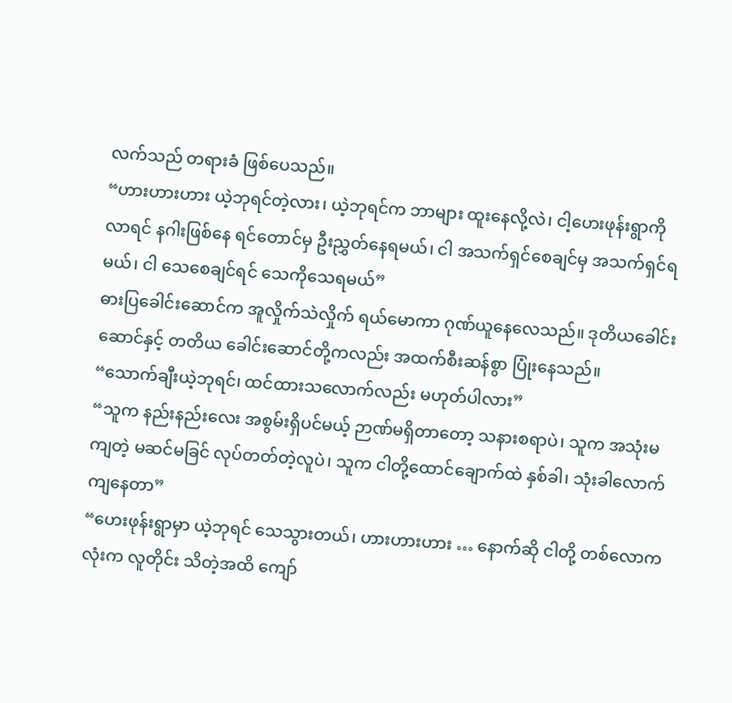လက်သည် တရားခံ ဖြစ်ပေသည်။
“ဟားဟားဟား ယဲ့ဘုရင်တဲ့လား၊ ယဲ့ဘုရင်က ဘာများ ထူးနေလို့လဲ၊ ငါ့ဟေးဖုန်းရွာကို လာရင် နဂါးဖြစ်နေ ရင်တောင်မှ ဦးညွှတ်နေရမယ်၊ ငါ အသက်ရှင်စေချင်မှ အသက်ရှင်ရမယ်၊ ငါ သေစေချင်ရင် သေကိုသေရမယ်”
ဓားပြခေါင်းဆောင်က အူလှိုက်သဲလှိုက် ရယ်မောကာ ဂုဏ်ယူနေလေသည်။ ဒုတိယခေါင်းဆောင်နှင့် တတိယ ခေါင်းဆောင်တို့ကလည်း အထက်စီးဆန်စွာ ပြုံးနေသည်။
“သောက်ချီးယဲ့ဘုရင်၊ ထင်ထားသလောက်လည်း မဟုတ်ပါလား”
“သူက နည်းနည်းလေး အစွမ်းရှိပင်မယ့် ဉာဏ်မရှိတာတော့ သနားစရာပဲ၊ သူက အသုံးမကျတဲ့ မဆင်မခြင် လုပ်တတ်တဲ့လူပဲ၊ သူက ငါတို့ထောင်ချောက်ထဲ နှစ်ခါ၊ သုံးခါလောက် ကျနေတာ”
“ဟေးဖုန်းရွာမှာ ယဲ့ဘုရင် သေသွားတယ်၊ ဟားဟားဟား … နောက်ဆို ငါတို့ တစ်လောကလုံးက လူတိုင်း သိတဲ့အထိ ကျော်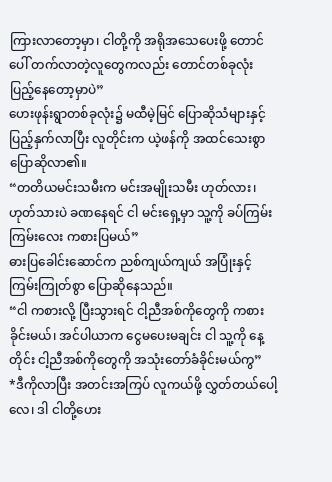ကြားလာတော့မှာ၊ ငါတို့ကို အရိုအသေပေးဖို့ တောင်ပေါ် တက်လာတဲ့လူတွေကလည်း တောင်တစ်ခုလုံး ပြည့်နေတော့မှာပဲ”
ဟေးဖုန်းရွာတစ်ခုလုံး၌ မထီမဲ့မြင် ပြောဆိုသံများနှင့် ပြည့်နှက်လာပြီး လူတိုင်းက ယဲ့ဖန်ကို အထင်သေးစွာ ပြောဆိုလာ၏။
“တတိယမင်းသမီးက မင်းအမျိုးသမီး ဟုတ်လား၊ ဟုတ်သားပဲ ခဏနေရင် ငါ မင်းရှေ့မှာ သူ့ကို ခပ်ကြမ်းကြမ်းလေး ကစားပြမယ်”
ဓားပြခေါင်းဆောင်က ညစ်ကျယ်ကျယ် အပြုံးနှင့် ကြမ်းကြုတ်စွာ ပြောဆိုနေသည်။
“ငါ ကစားလို့ ပြီးသွားရင် ငါ့ညီအစ်ကိုတွေကို ကစားခိုင်းမယ်၊ အင်ပါယာက ငွေမပေးမချင်း ငါ သူ့ကို နေ့တိုင်း ငါ့ညီအစ်ကိုတွေကို အသုံးတော်ခံခိုင်းမယ်ကွ”
*ဒီကိုလာပြီး အတင်းအကြပ် လူကယ်ဖို့ လွှတ်တယ်ပေါ့လေ၊ ဒါ ငါတို့ဟေး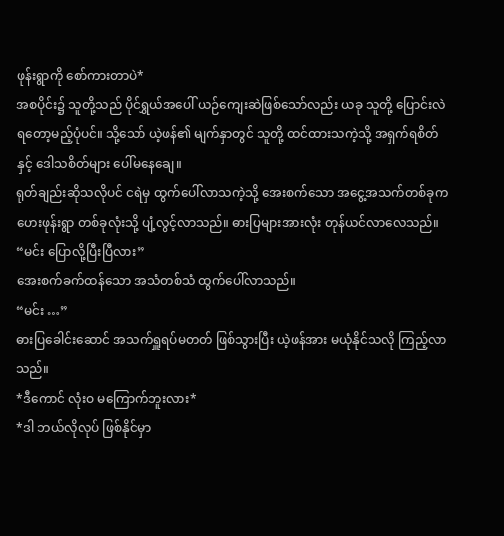ဖုန်းရွာကို စော်ကားတာပဲ*
အစပိုင်း၌ သူတို့သည် ပိုင်ရွှယ်အပေါ် ယဉ်ကျေးဆဲဖြစ်သော်လည်း ယခု သူတို့ ပြောင်းလဲရတော့မည့်ပုံပင်။ သို့သော် ယဲ့ဖန်၏ မျက်နှာတွင် သူတို့ ထင်ထားသကဲ့သို့ အရှက်ရစိတ်နှင့် ဒေါသစိတ်များ ပေါ်မနေချေ။
ရုတ်ချည်းဆိုသလိုပင် ငရဲမှ ထွက်ပေါ်လာသကဲ့သို့ အေးစက်သော အငွေ့အသက်တစ်ခုက ဟေးဖုန်းရွာ တစ်ခုလုံးသို့ ပျံ့လွင့်လာသည်။ ဓားပြများအားလုံး တုန်ယင်လာလေသည်။
“မင်း ပြောလို့ပြီးပြီလား”
အေးစက်ခက်ထန်သော အသံတစ်သံ ထွက်ပေါ်လာသည်။
“မင်း …”
ဓားပြခေါင်းဆောင် အသက်ရှူရပ်မတတ် ဖြစ်သွားပြီး ယဲ့ဖန်အား မယုံနိုင်သလို ကြည့်လာသည်။
*ဒီကောင် လုံးဝ မကြောက်ဘူးလား*
*ဒါ ဘယ်လိုလုပ် ဖြစ်နိုင်မှာ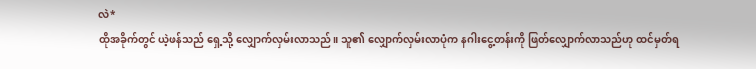လဲ*
ထိုအခိုက်တွင် ယဲ့ဖန်သည် ရှေ့သို့ လျှောက်လှမ်းလာသည်။ သူ၏ လျှောက်လှမ်းလာပုံက နဂါးငွေ့တန်းကို ဖြတ်လျှောက်လာသည်ဟု ထင်မှတ်ရ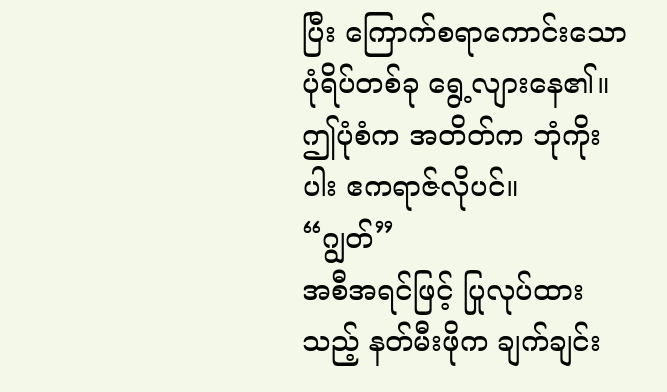ပြီး ကြောက်စရာကောင်းသော ပုံရိပ်တစ်ခု ရွေ့လျားနေ၏။ ဤပုံစံက အတိတ်က ဘုံကိုးပါး ဧကရာဇ်လိုပင်။
“ဂျွတ်”
အစီအရင်ဖြင့် ပြုလုပ်ထားသည့် နတ်မီးဖိုက ချက်ချင်း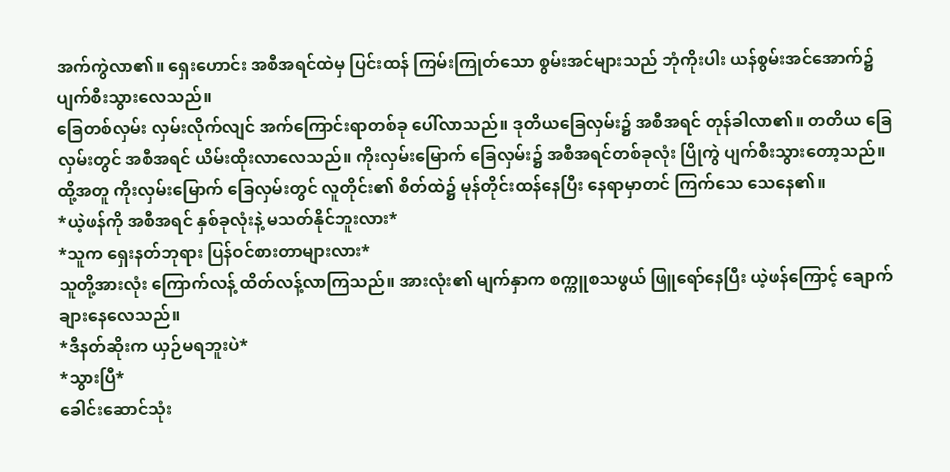အက်ကွဲလာ၏။ ရှေးဟောင်း အစီအရင်ထဲမှ ပြင်းထန် ကြမ်းကြုတ်သော စွမ်းအင်များသည် ဘုံကိုးပါး ယန်စွမ်းအင်အောက်၌ ပျက်စီးသွားလေသည်။
ခြေတစ်လှမ်း လှမ်းလိုက်လျင် အက်ကြောင်းရာတစ်ခု ပေါ်လာသည်။ ဒုတိယခြေလှမ်း၌ အစီအရင် တုန်ခါလာ၏။ တတိယ ခြေလှမ်းတွင် အစီအရင် ယိမ်းထိုးလာလေသည်။ ကိုးလှမ်းမြောက် ခြေလှမ်း၌ အစီအရင်တစ်ခုလုံး ပြိုကွဲ ပျက်စီးသွားတော့သည်။
ထို့အတူ ကိုးလှမ်းမြောက် ခြေလှမ်းတွင် လူတိုင်း၏ စိတ်ထဲ၌ မုန်တိုင်းထန်နေပြီး နေရာမှာတင် ကြက်သေ သေနေ၏။
*ယဲ့ဖန်ကို အစီအရင် နှစ်ခုလုံးနဲ့ မသတ်နိုင်ဘူးလား*
*သူက ရှေးနတ်ဘုရား ပြန်ဝင်စားတာများလား*
သူတို့အားလုံး ကြောက်လန့် ထိတ်လန့်လာကြသည်။ အားလုံး၏ မျက်နှာက စက္ကူစသဖွယ် ဖြူရော်နေပြီး ယဲ့ဖန်ကြောင့် ချောက်ချားနေလေသည်။
*ဒီနတ်ဆိုးက ယှဉ်မရဘူးပဲ*
*သွားပြီ*
ခေါင်းဆောင်သုံး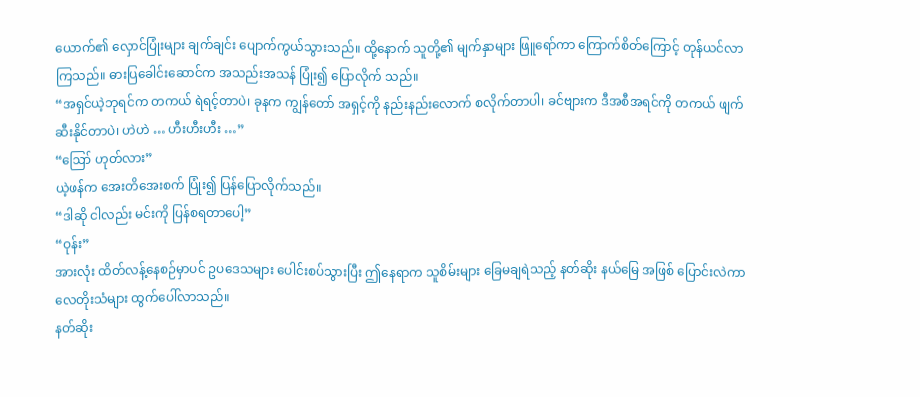ယောက်၏ လှောင်ပြုံးများ ချက်ချင်း ပျောက်ကွယ်သွားသည်။ ထို့နောက် သူတို့၏ မျက်နှာများ ဖြူရော်ကာ ကြောက်စိတ်ကြောင့် တုန်ယင်လာကြသည်။ ဓားပြခေါင်းဆောင်က အသည်းအသန် ပြုံး၍ ပြောလိုက် သည်။
“အရှင်ယဲ့ဘုရင်က တကယ် ရဲရင့်တာပဲ၊ ခုနက ကျွန်တော် အရှင့်ကို နည်းနည်းလောက် စလိုက်တာပါ၊ ခင်ဗျားက ဒီအစီအရင်ကို တကယ် ဖျက်ဆီးနိုင်တာပဲ၊ ဟဲဟဲ … ဟီးဟီးဟီး …”
“ဪ ဟုတ်လား”
ယဲ့ဖန်က အေးတိအေးစက် ပြုံး၍ ပြန်ပြောလိုက်သည်။
“ဒါဆို ငါလည်း မင်းကို ပြန်စရတာပေါ့”
“ဝုန်း”
အားလုံး ထိတ်လန့်နေစဉ်မှာပင် ဥပဒေသများ ပေါင်းစပ်သွားပြီး ဤနေရာက သူစိမ်းများ ခြေမချရဲသည့် နတ်ဆိုး နယ်မြေ အဖြစ် ပြောင်းလဲကာ လေတိုးသံများ ထွက်ပေါ်လာသည်။
နတ်ဆိုး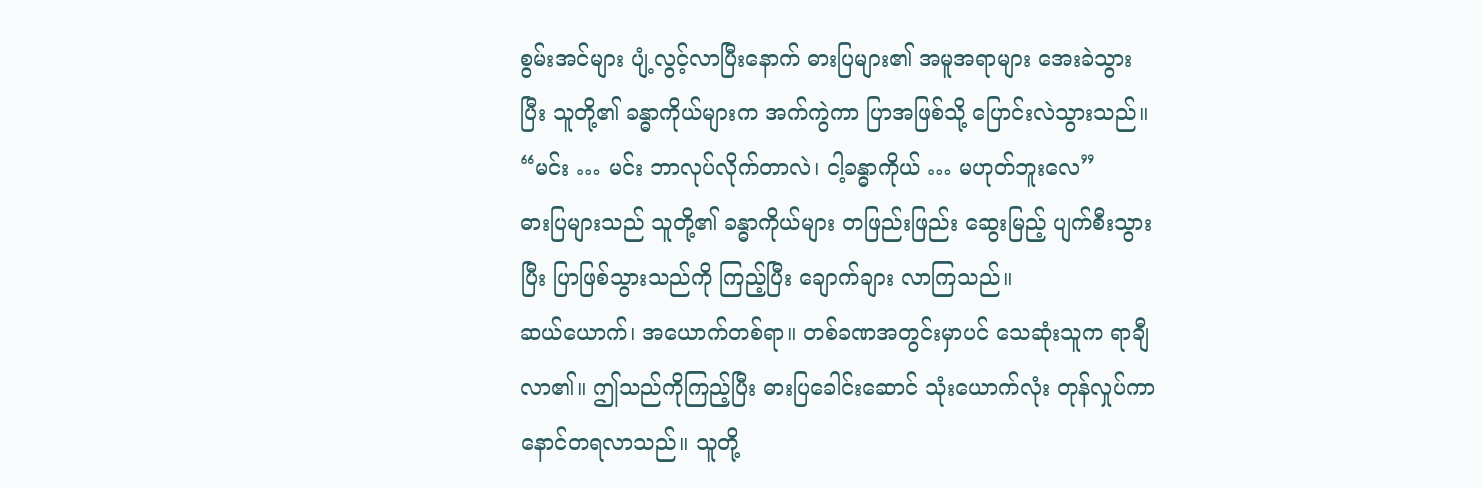စွမ်းအင်များ ပျံ့လွင့်လာပြီးနောက် ဓားပြများ၏ အမူအရာများ အေးခဲသွားပြီး သူတို့၏ ခန္ဓာကိုယ်များက အက်ကွဲကာ ပြာအဖြစ်သို့ ပြောင်းလဲသွားသည်။
“မင်း … မင်း ဘာလုပ်လိုက်တာလဲ၊ ငါ့ခန္ဓာကိုယ် … မဟုတ်ဘူးလေ”
ဓားပြများသည် သူတို့၏ ခန္ဓာကိုယ်များ တဖြည်းဖြည်း ဆွေးမြည့် ပျက်စီးသွားပြီး ပြာဖြစ်သွားသည်ကို ကြည့်ပြီး ချောက်ချား လာကြသည်။
ဆယ်ယောက်၊ အယောက်တစ်ရာ။ တစ်ခဏအတွင်းမှာပင် သေဆုံးသူက ရာချီလာ၏။ ဤသည်ကိုကြည့်ပြီး ဓားပြခေါင်းဆောင် သုံးယောက်လုံး တုန်လှုပ်ကာ နောင်တရလာသည်။ သူတို့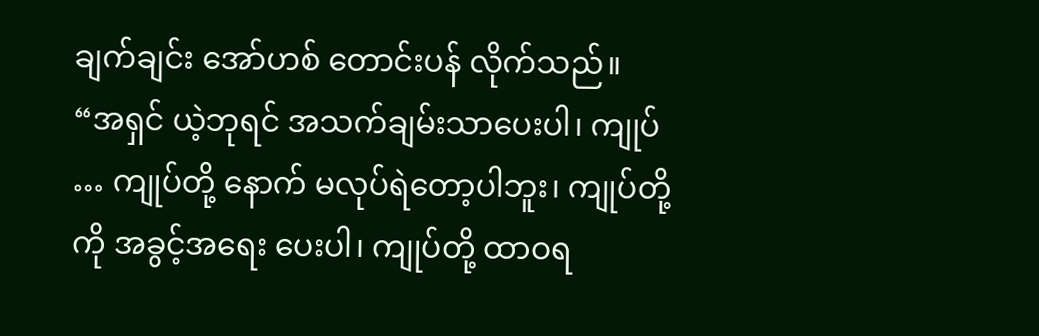ချက်ချင်း အော်ဟစ် တောင်းပန် လိုက်သည်။
“အရှင် ယဲ့ဘုရင် အသက်ချမ်းသာပေးပါ၊ ကျုပ် … ကျုပ်တို့ နောက် မလုပ်ရဲတော့ပါဘူး၊ ကျုပ်တို့ကို အခွင့်အရေး ပေးပါ၊ ကျုပ်တို့ ထာဝရ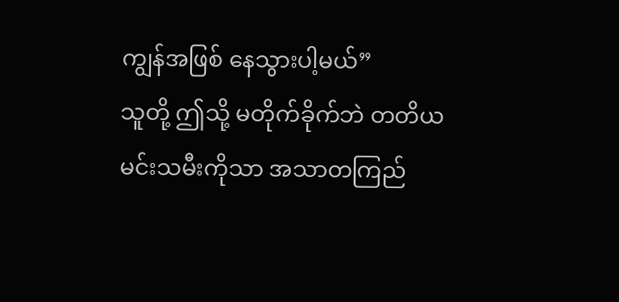ကျွန်အဖြစ် နေသွားပါ့မယ်”
သူတို့ ဤသို့ မတိုက်ခိုက်ဘဲ တတိယ မင်းသမီးကိုသာ အသာတကြည်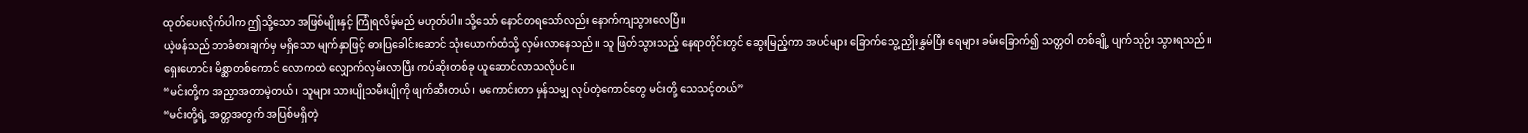ထုတ်ပေးလိုက်ပါက ဤသို့သော အဖြစ်မျိုးနှင့် ကြုံရလိမ့်မည် မဟုတ်ပါ။ သို့သော် နောင်တရသော်လည်း နောက်ကျသွားလေပြီ။
ယဲ့ဖန်သည် ဘာခံစားချက်မှ မရှိသော မျက်နှာဖြင့် ဓားပြခေါင်းဆောင် သုံးယောက်ထံသို့ လှမ်းလာနေသည်။ သူ ဖြတ်သွားသည့် နေရာတိုင်းတွင် ဆွေးမြည့်ကာ အပင်များ ခြောက်သွေ့ ညှိုးနွှမ်ပြီး ရေများ ခမ်းခြောက်၍ သတ္တဝါ တစ်ချို့ ပျက်သုဉ်း သွားရသည်။
ရှေးဟောင်း မိစ္ဆာတစ်ကောင် လောကထဲ လျှောက်လှမ်းလာပြီး ကပ်ဆိုးတစ်ခု ယူဆောင်လာသလိုပင်။
“မင်းတို့က အညှာအတာမဲ့တယ်၊ သူများ သားပျိုသမီးပျိုကို ဖျက်ဆီးတယ်၊ မကောင်းတာ မှန်သမျှ လုပ်တဲ့ကောင်တွေ မင်းတို့ သေသင့်တယ်”
“မင်းတို့ရဲ့ အတ္တအတွက် အပြစ်မရှိတဲ့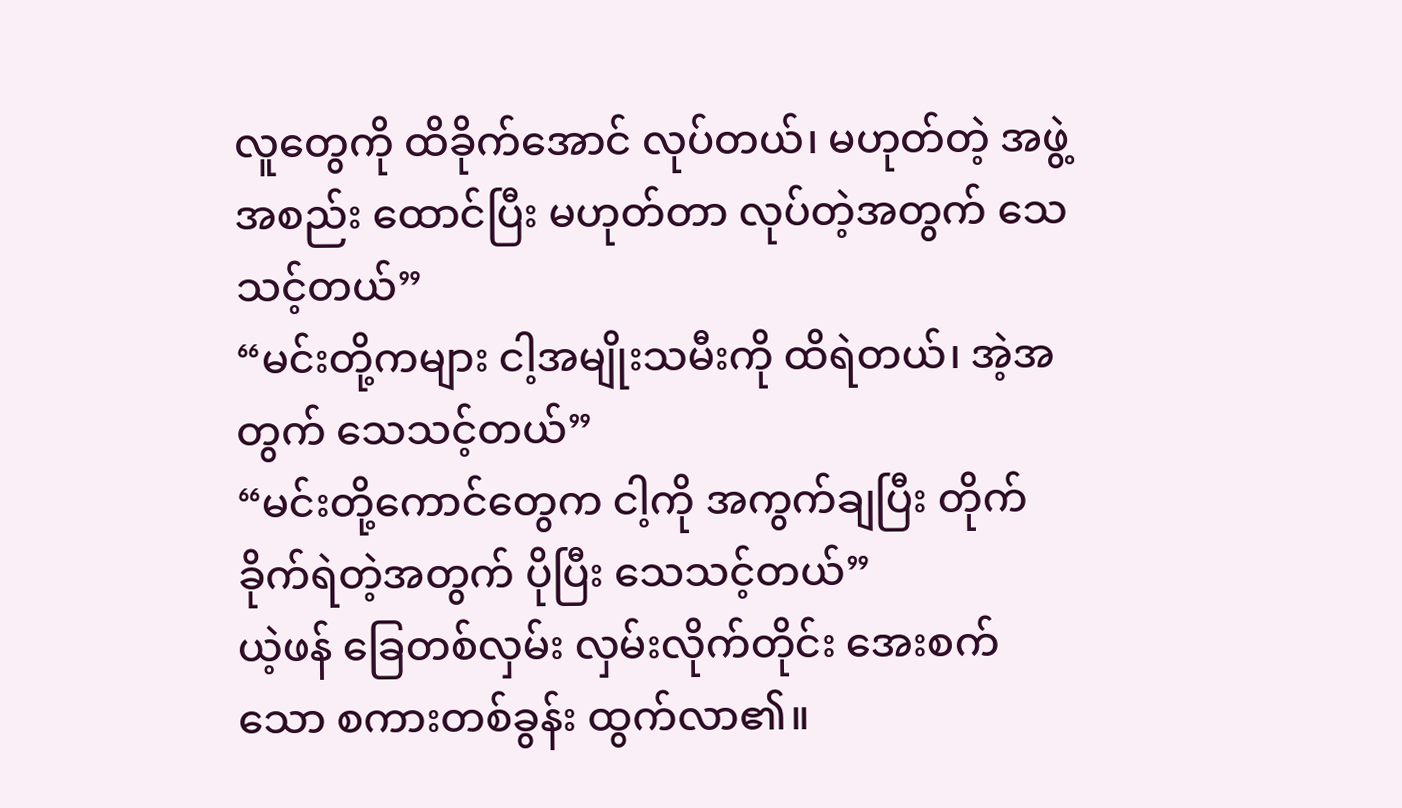လူတွေကို ထိခိုက်အောင် လုပ်တယ်၊ မဟုတ်တဲ့ အဖွဲ့အစည်း ထောင်ပြီး မဟုတ်တာ လုပ်တဲ့အတွက် သေသင့်တယ်”
“မင်းတို့ကများ ငါ့အမျိုးသမီးကို ထိရဲတယ်၊ အဲ့အတွက် သေသင့်တယ်”
“မင်းတို့ကောင်တွေက ငါ့ကို အကွက်ချပြီး တိုက်ခိုက်ရဲတဲ့အတွက် ပိုပြီး သေသင့်တယ်”
ယဲ့ဖန် ခြေတစ်လှမ်း လှမ်းလိုက်တိုင်း အေးစက်သော စကားတစ်ခွန်း ထွက်လာ၏။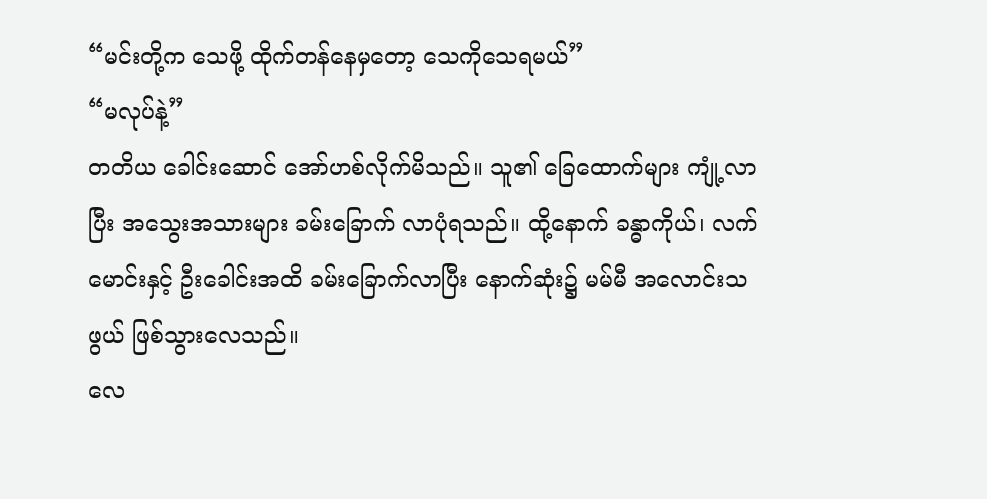“မင်းတို့က သေဖို့ ထိုက်တန်နေမှတော့ သေကိုသေရမယ်”
“မလုပ်နဲ့”
တတိယ ခေါင်းဆောင် အော်ဟစ်လိုက်မိသည်။ သူ၏ ခြေထောက်များ ကျုံ့လာပြီး အသွေးအသားများ ခမ်းခြောက် လာပုံရသည်။ ထို့နောက် ခန္ဓာကိုယ်၊ လက်မောင်းနှင့် ဦးခေါင်းအထိ ခမ်းခြောက်လာပြီး နောက်ဆုံး၌ မမ်မီ အလောင်းသဖွယ် ဖြစ်သွားလေသည်။
လေ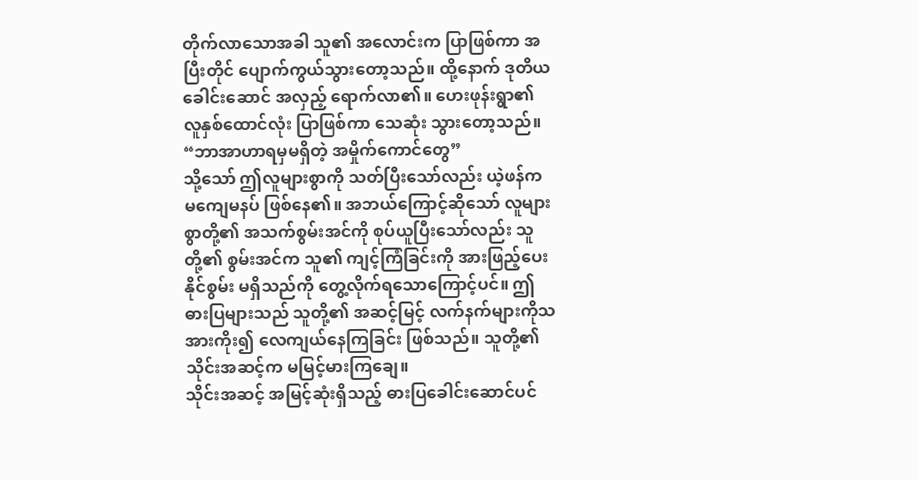တိုက်လာသောအခါ သူ၏ အလောင်းက ပြာဖြစ်ကာ အပြီးတိုင် ပျောက်ကွယ်သွားတော့သည်။ ထို့နောက် ဒုတိယ ခေါင်းဆောင် အလှည့် ရောက်လာ၏။ ဟေးဖုန်းရွာ၏ လူနှစ်ထောင်လုံး ပြာဖြစ်ကာ သေဆုံး သွားတော့သည်။
“ဘာအာဟာရမှမရှိတဲ့ အမှိုက်ကောင်တွေ”
သို့သော် ဤလူများစွာကို သတ်ပြီးသော်လည်း ယဲ့ဖန်က မကျေမနပ် ဖြစ်နေ၏။ အဘယ်ကြောင့်ဆိုသော် လူများစွာတို့၏ အသက်စွမ်းအင်ကို စုပ်ယူပြီးသော်လည်း သူတို့၏ စွမ်းအင်က သူ၏ ကျင့်ကြံခြင်းကို အားဖြည့်ပေး နိုင်စွမ်း မရှိသည်ကို တွေ့လိုက်ရသောကြောင့်ပင်။ ဤဓားပြများသည် သူတို့၏ အဆင့်မြင့် လက်နက်များကိုသ အားကိုး၍ လေကျယ်နေကြခြင်း ဖြစ်သည်။ သူတို့၏ သိုင်းအဆင့်က မမြင့်မားကြချေ။
သိုင်းအဆင့် အမြင့်ဆုံးရှိသည့် ဓားပြခေါင်းဆောင်ပင်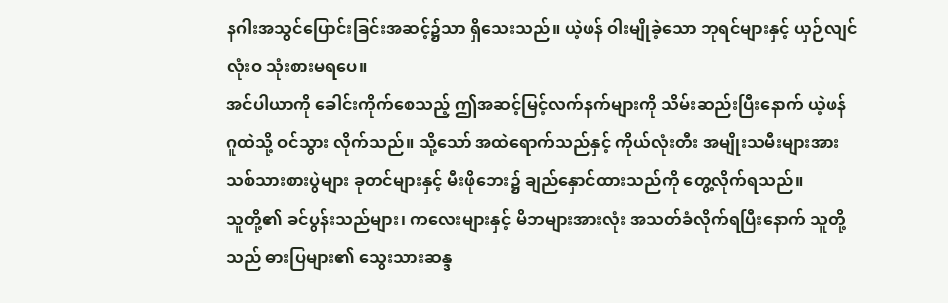နဂါးအသွင်ပြောင်းခြင်းအဆင့်၌သာ ရှိသေးသည်။ ယဲ့ဖန် ဝါးမျိုခဲ့သော ဘုရင်များနှင့် ယှဉ်လျင် လုံးဝ သုံးစားမရပေ။
အင်ပါယာကို ခေါင်းကိုက်စေသည့် ဤအဆင့်မြင့်လက်နက်များကို သိမ်းဆည်းပြီးနောက် ယဲ့ဖန် ဂူထဲသို့ ဝင်သွား လိုက်သည်။ သို့သော် အထဲရောက်သည်နှင့် ကိုယ်လုံးတီး အမျိုးသမီးများအား သစ်သားစားပွဲများ ခုတင်များနှင့် မီးဖိုဘေး၌ ချည်နှောင်ထားသည်ကို တွေ့လိုက်ရသည်။
သူတို့၏ ခင်ပွန်းသည်များ၊ ကလေးများနှင့် မိဘများအားလုံး အသတ်ခံလိုက်ရပြီးနောက် သူတို့သည် ဓားပြများ၏ သွေးသားဆန္ဒ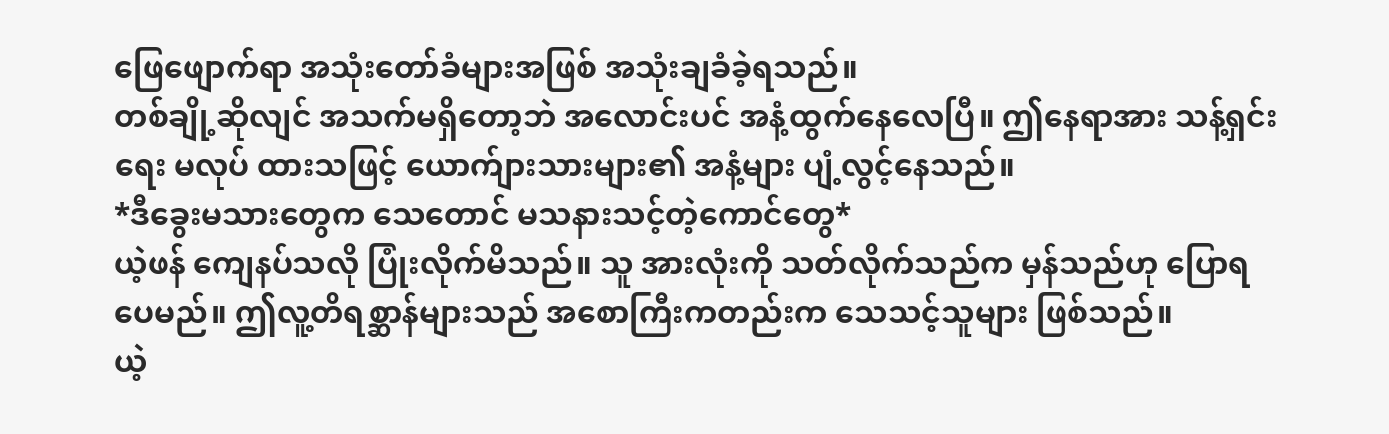ဖြေဖျောက်ရာ အသုံးတော်ခံများအဖြစ် အသုံးချခံခဲ့ရသည်။
တစ်ချို့ဆိုလျင် အသက်မရှိတော့ဘဲ အလောင်းပင် အနံ့ထွက်နေလေပြီ။ ဤနေရာအား သန့်ရှင်းရေး မလုပ် ထားသဖြင့် ယောက်ျားသားများ၏ အနံ့များ ပျံ့လွင့်နေသည်။
*ဒီခွေးမသားတွေက သေတောင် မသနားသင့်တဲ့ကောင်တွေ*
ယဲ့ဖန် ကျေနပ်သလို ပြုံးလိုက်မိသည်။ သူ အားလုံးကို သတ်လိုက်သည်က မှန်သည်ဟု ပြောရပေမည်။ ဤလူ့တိရစ္ဆာန်များသည် အစောကြီးကတည်းက သေသင့်သူများ ဖြစ်သည်။
ယဲ့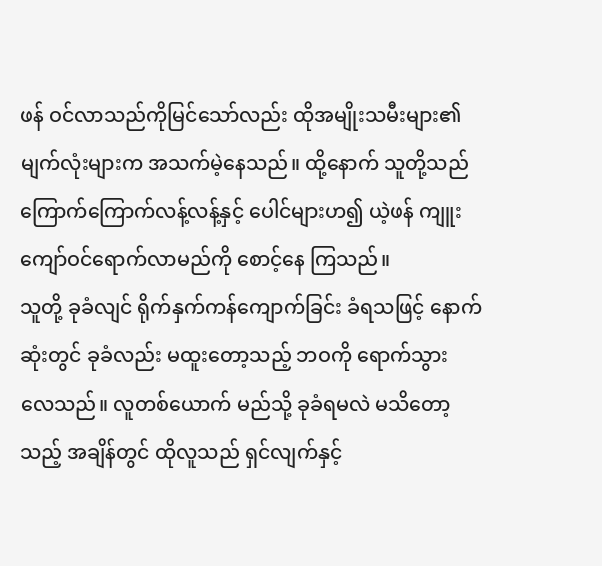ဖန် ဝင်လာသည်ကိုမြင်သော်လည်း ထိုအမျိုးသမီးများ၏ မျက်လုံးများက အသက်မဲ့နေသည်။ ထို့နောက် သူတို့သည် ကြောက်ကြောက်လန့်လန့်နှင့် ပေါင်များဟ၍ ယဲ့ဖန် ကျူးကျော်ဝင်ရောက်လာမည်ကို စောင့်နေ ကြသည်။
သူတို့ ခုခံလျင် ရိုက်နှက်ကန်ကျောက်ခြင်း ခံရသဖြင့် နောက်ဆုံးတွင် ခုခံလည်း မထူးတော့သည့် ဘဝကို ရောက်သွား လေသည်။ လူတစ်ယောက် မည်သို့ ခုခံရမလဲ မသိတော့သည့် အချိန်တွင် ထိုလူသည် ရှင်လျက်နှင့်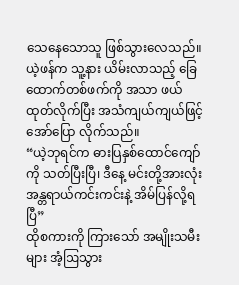သေနေသောသူ ဖြစ်သွားလေသည်။
ယဲ့ဖန်က သူ့နား ယိမ်းလာသည့် ခြေထောက်တစ်ဖက်ကို အသာ ဖယ်ထုတ်လိုက်ပြီး အသံကျယ်ကျယ်ဖြင့် အော်ပြော လိုက်သည်။
“ယဲ့ဘုရင်က ဓားပြနှစ်ထောင်ကျော်ကို သတ်ပြီးပြီ၊ ဒီနေ့ မင်းတို့အားလုံး အန္တရာယ်ကင်းကင်းနဲ့ အိမ်ပြန်လို့ရပြီ”
ထိုစကားကို ကြားသော် အမျိုးသမီးများ အံ့ဩသွား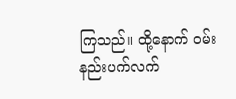ကြသည်။ ထို့နောက် ဝမ်းနည်းပက်လက်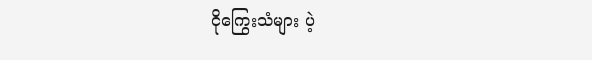ငိုကြွေးသံများ ပဲ့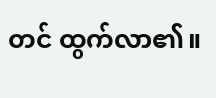တင် ထွက်လာ၏။